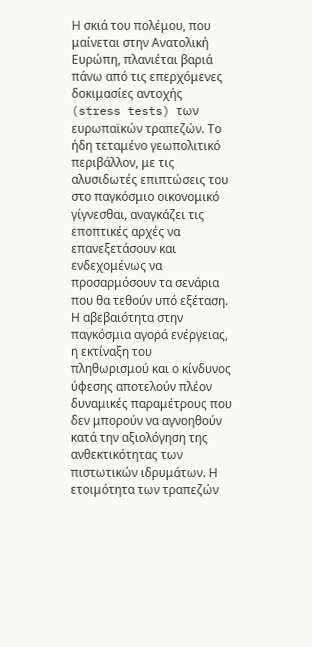Η σκιά του πολέμου, που μαίνεται στην Ανατολική Ευρώπη, πλανιέται βαριά πάνω από τις επερχόμενες δοκιμασίες αντοχής (stress tests) των ευρωπαϊκών τραπεζών. Το ήδη τεταμένο γεωπολιτικό περιβάλλον, με τις αλυσιδωτές επιπτώσεις του στο παγκόσμιο οικονομικό γίγνεσθαι, αναγκάζει τις εποπτικές αρχές να επανεξετάσουν και ενδεχομένως να προσαρμόσουν τα σενάρια που θα τεθούν υπό εξέταση. Η αβεβαιότητα στην παγκόσμια αγορά ενέργειας, η εκτίναξη του πληθωρισμού και ο κίνδυνος ύφεσης αποτελούν πλέον δυναμικές παραμέτρους που δεν μπορούν να αγνοηθούν κατά την αξιολόγηση της ανθεκτικότητας των πιστωτικών ιδρυμάτων. Η ετοιμότητα των τραπεζών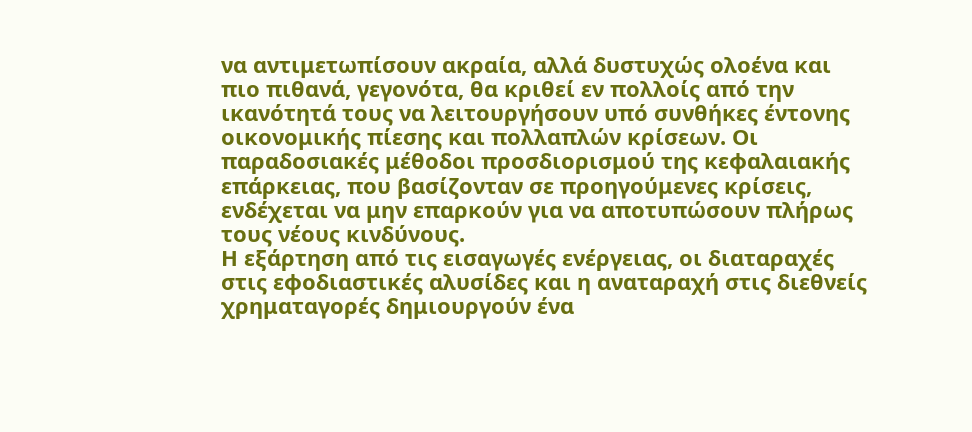να αντιμετωπίσουν ακραία, αλλά δυστυχώς ολοένα και πιο πιθανά, γεγονότα, θα κριθεί εν πολλοίς από την ικανότητά τους να λειτουργήσουν υπό συνθήκες έντονης οικονομικής πίεσης και πολλαπλών κρίσεων. Οι παραδοσιακές μέθοδοι προσδιορισμού της κεφαλαιακής επάρκειας, που βασίζονταν σε προηγούμενες κρίσεις, ενδέχεται να μην επαρκούν για να αποτυπώσουν πλήρως τους νέους κινδύνους.
Η εξάρτηση από τις εισαγωγές ενέργειας, οι διαταραχές στις εφοδιαστικές αλυσίδες και η αναταραχή στις διεθνείς χρηματαγορές δημιουργούν ένα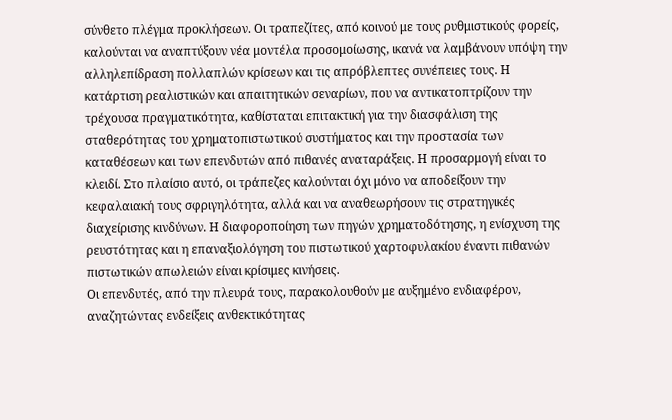σύνθετο πλέγμα προκλήσεων. Οι τραπεζίτες, από κοινού με τους ρυθμιστικούς φορείς, καλούνται να αναπτύξουν νέα μοντέλα προσομοίωσης, ικανά να λαμβάνουν υπόψη την αλληλεπίδραση πολλαπλών κρίσεων και τις απρόβλεπτες συνέπειες τους. Η κατάρτιση ρεαλιστικών και απαιτητικών σεναρίων, που να αντικατοπτρίζουν την τρέχουσα πραγματικότητα, καθίσταται επιτακτική για την διασφάλιση της σταθερότητας του χρηματοπιστωτικού συστήματος και την προστασία των καταθέσεων και των επενδυτών από πιθανές αναταράξεις. Η προσαρμογή είναι το κλειδί. Στο πλαίσιο αυτό, οι τράπεζες καλούνται όχι μόνο να αποδείξουν την κεφαλαιακή τους σφριγηλότητα, αλλά και να αναθεωρήσουν τις στρατηγικές διαχείρισης κινδύνων. Η διαφοροποίηση των πηγών χρηματοδότησης, η ενίσχυση της ρευστότητας και η επαναξιολόγηση του πιστωτικού χαρτοφυλακίου έναντι πιθανών πιστωτικών απωλειών είναι κρίσιμες κινήσεις.
Οι επενδυτές, από την πλευρά τους, παρακολουθούν με αυξημένο ενδιαφέρον, αναζητώντας ενδείξεις ανθεκτικότητας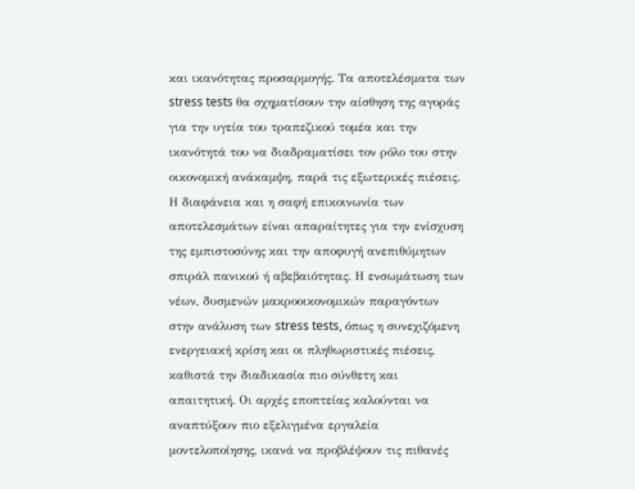και ικανότητας προσαρμογής. Τα αποτελέσματα των stress tests θα σχηματίσουν την αίσθηση της αγοράς για την υγεία του τραπεζικού τομέα και την ικανότητά του να διαδραματίσει τον ρόλο του στην οικονομική ανάκαμψη, παρά τις εξωτερικές πιέσεις. Η διαφάνεια και η σαφή επικοινωνία των αποτελεσμάτων είναι απαραίτητες για την ενίσχυση της εμπιστοσύνης και την αποφυγή ανεπιθύμητων σπιράλ πανικού ή αβεβαιότητας. Η ενσωμάτωση των νέων, δυσμενών μακροοικονομικών παραγόντων στην ανάλυση των stress tests, όπως η συνεχιζόμενη ενεργειακή κρίση και οι πληθωριστικές πιέσεις, καθιστά την διαδικασία πιο σύνθετη και απαιτητική. Οι αρχές εποπτείας καλούνται να αναπτύξουν πιο εξελιγμένα εργαλεία μοντελοποίησης, ικανά να προβλέψουν τις πιθανές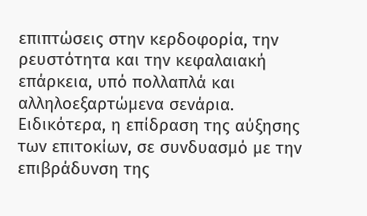επιπτώσεις στην κερδοφορία, την ρευστότητα και την κεφαλαιακή επάρκεια, υπό πολλαπλά και αλληλοεξαρτώμενα σενάρια.
Ειδικότερα, η επίδραση της αύξησης των επιτοκίων, σε συνδυασμό με την επιβράδυνση της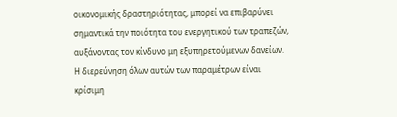οικονομικής δραστηριότητας, μπορεί να επιβαρύνει σημαντικά την ποιότητα του ενεργητικού των τραπεζών, αυξάνοντας τον κίνδυνο μη εξυπηρετούμενων δανείων. Η διερεύνηση όλων αυτών των παραμέτρων είναι κρίσιμη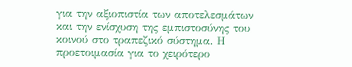για την αξιοπιστία των αποτελεσμάτων και την ενίσχυση της εμπιστοσύνης του κοινού στο τραπεζικό σύστημα. Η προετοιμασία για το χειρότερο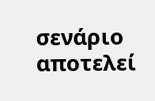σενάριο αποτελεί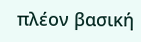πλέον βασική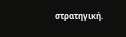στρατηγική.